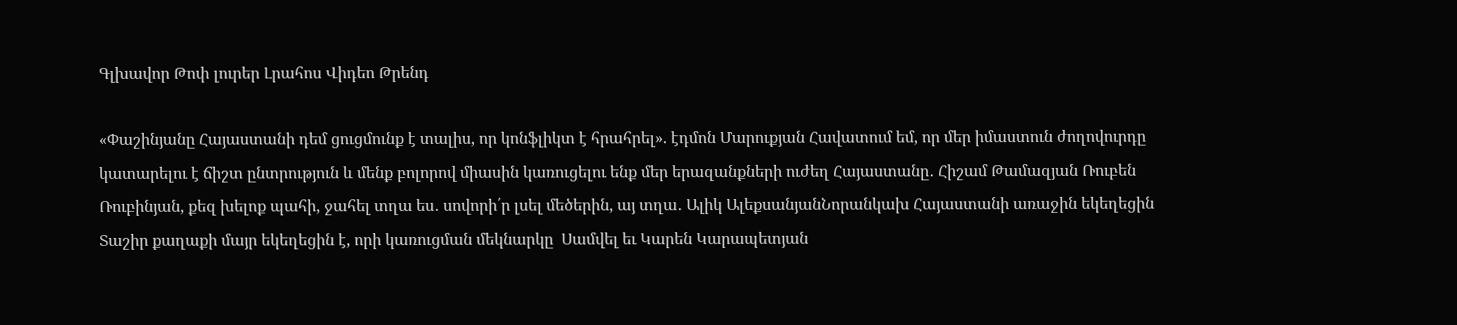Գլխավոր Թոփ լուրեր Լրահոս Վիդեո Թրենդ

«Փաշինյանը Հայաստանի դեմ ցուցմունք է տալիս, որ կոնֆլիկտ է հրահրել». էդմոն Մարուքյան Հավատում եմ, որ մեր իմաստուն ժողովուրդը կատարելու է ճիշտ ընտրություն և մենք բոլորով միասին կառուցելու ենք մեր երազանքների ուժեղ Հայաստանը․ Հիշամ Թամազյան Ռուբեն Ռուբինյան, քեզ խելոք պահի, ջահել տղա ես․ սովորի՛ր լսել մեծերին, այ տղա․ Ալիկ ԱլեքսանյանՆորանկախ Հայաստանի առաջին եկեղեցին Տաշիր քաղաքի մայր եկեղեցին է, որի կառուցման մեկնարկը  Սամվել եւ Կարեն Կարապետյան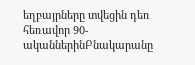եղբայրները տվեցին դեռ հեռավոր 90-ականներինԲնակարանը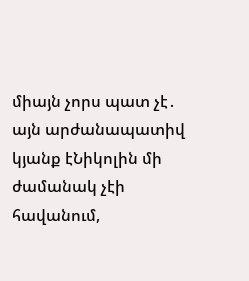միայն չորս պատ չէ․ այն արժանապատիվ կյանք էՆիկոլին մի ժամանակ չէի հավանում,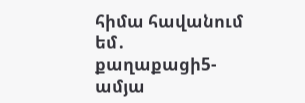հիմա հավանում եմ․ քաղաքացի5-ամյա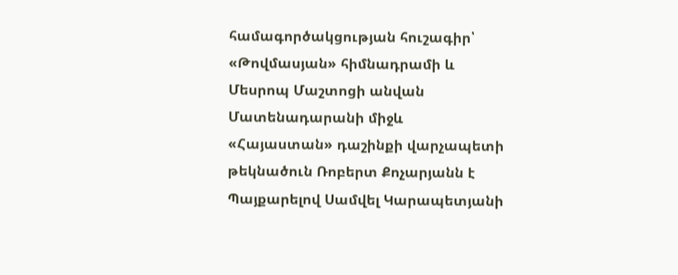համագործակցության հուշագիր՝ «Թովմասյան» հիմնադրամի և Մեսրոպ Մաշտոցի անվան Մատենադարանի միջև «Հայաստան» դաշինքի վարչապետի թեկնածուն Ռոբերտ Քոչարյանն է Պայքարելով Սամվել Կարապետյանի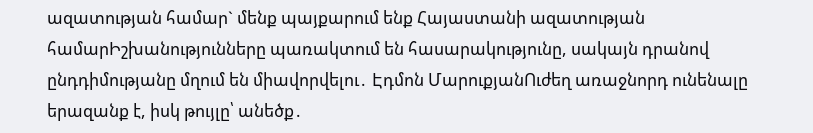ազատության համար` մենք պայքարում ենք Հայաստանի ազատության համարԻշխանությունները պառակտում են հասարակությունը, սակայն դրանով ընդդիմությանը մղում են միավորվելու․ Էդմոն ՄարուքյանՈւժեղ առաջնորդ ունենալը երազանք է, իսկ թույլը՝ անեծք․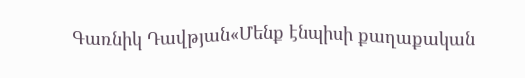Գառնիկ Դավթյան«Մենք էնպիսի քաղաքական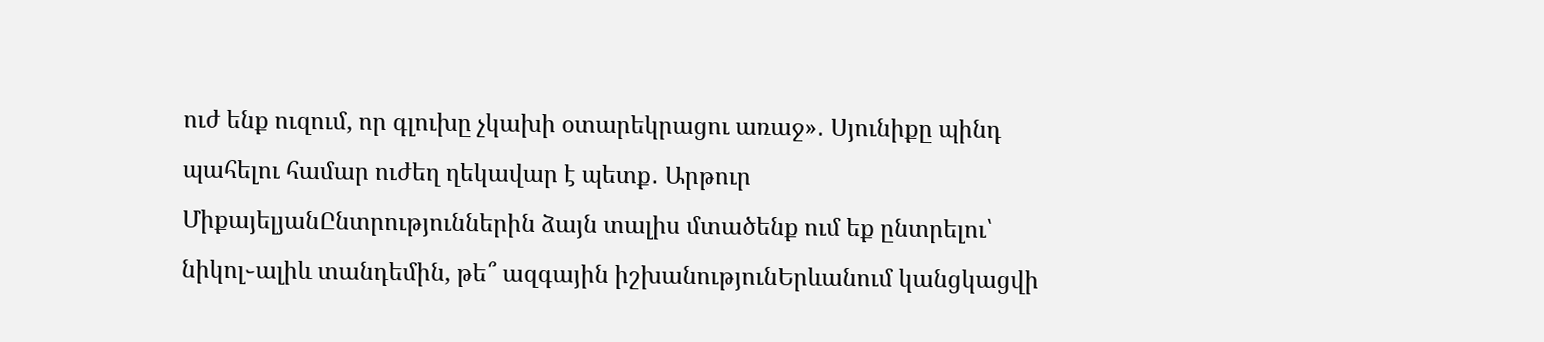ուժ ենք ուզում, որ գլուխը չկախի օտարեկրացու առաջ»․ Սյունիքը պինդ պահելու համար ուժեղ ղեկավար է պետք․ Արթուր ՄիքայելյանԸնտրություններին ձայն տալիս մտածենք ում եք ընտրելու՝ նիկոլ֊ալիև տանդեմին, թե՞ ազգային իշխանությունԵրևանում կանցկացվի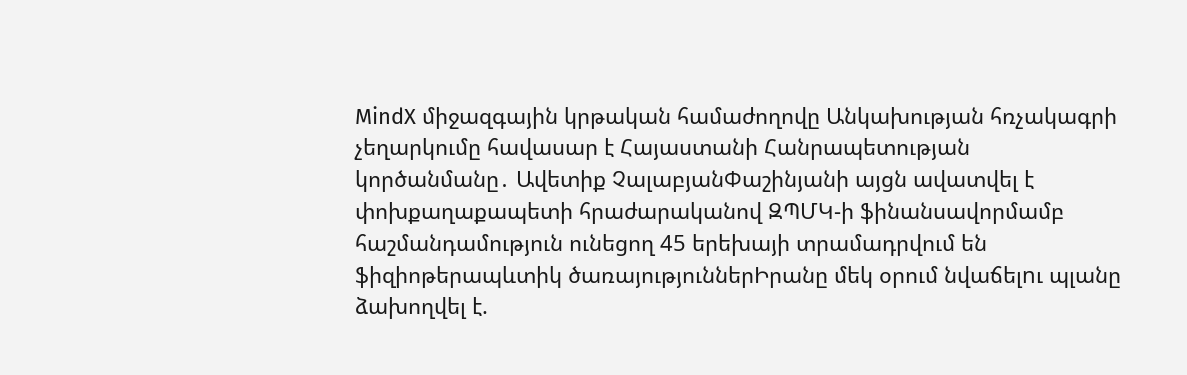MindX միջազգային կրթական համաժողովը Անկախության հռչակագրի չեղարկումը հավասար է Հայաստանի Հանրապետության կործանմանը․ Ավետիք ՉալաբյանՓաշինյանի այցն ավատվել է փոխքաղաքապետի հրաժարականով ԶՊՄԿ-ի ֆինանսավորմամբ հաշմանդամություն ունեցող 45 երեխայի տրամադրվում են ֆիզիոթերապևտիկ ծառայություններԻրանը մեկ օրում նվաճելnւ պլանը ձախողվել է.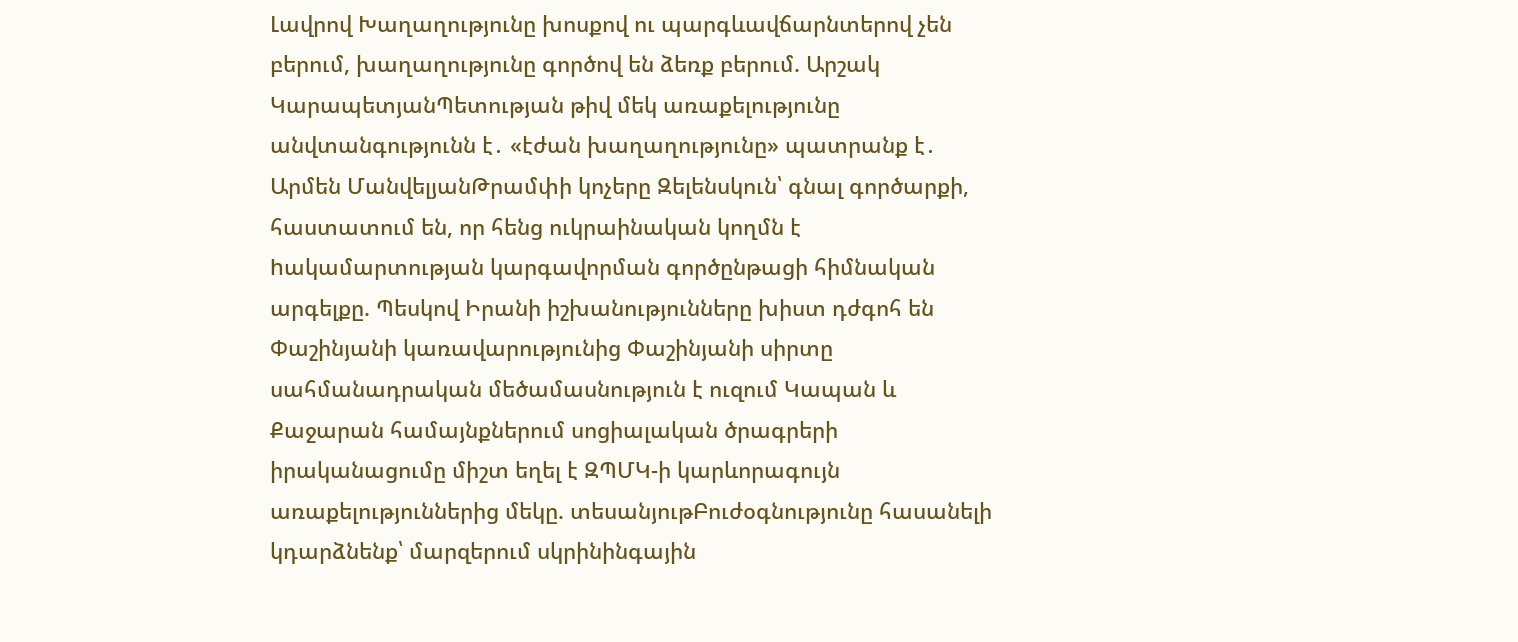Լավրով Խաղաղությունը խոսքով ու պարգևավճարնտերով չեն բերում, խաղաղությունը գործով են ձեռք բերում. Արշակ ԿարապետյանՊետության թիվ մեկ առաքելությունը անվտանգությունն է․ «էժան խաղաղությունը» պատրանք է․ Արմեն ՄանվելյանԹրամփի կոչերը Զելենսկուն՝ գնալ գործարքի, հաստատում են, որ հենց ուկրաինական կողմն է hակամարտության կարգավորման գործընթացի հիմնական արգելքը. Պեսկով Իրանի իշխանությունները խիստ դժգոհ են Փաշինյանի կառավարությունից Փաշինյանի սիրտը սահմանադրական մեծամասնություն է ուզում Կապան և Քաջարան համայնքներում սոցիալական ծրագրերի իրականացումը միշտ եղել է ԶՊՄԿ-ի կարևորագույն առաքելություններից մեկը. տեսանյութԲուժօգնությունը հասանելի կդարձնենք՝ մարզերում սկրինինգային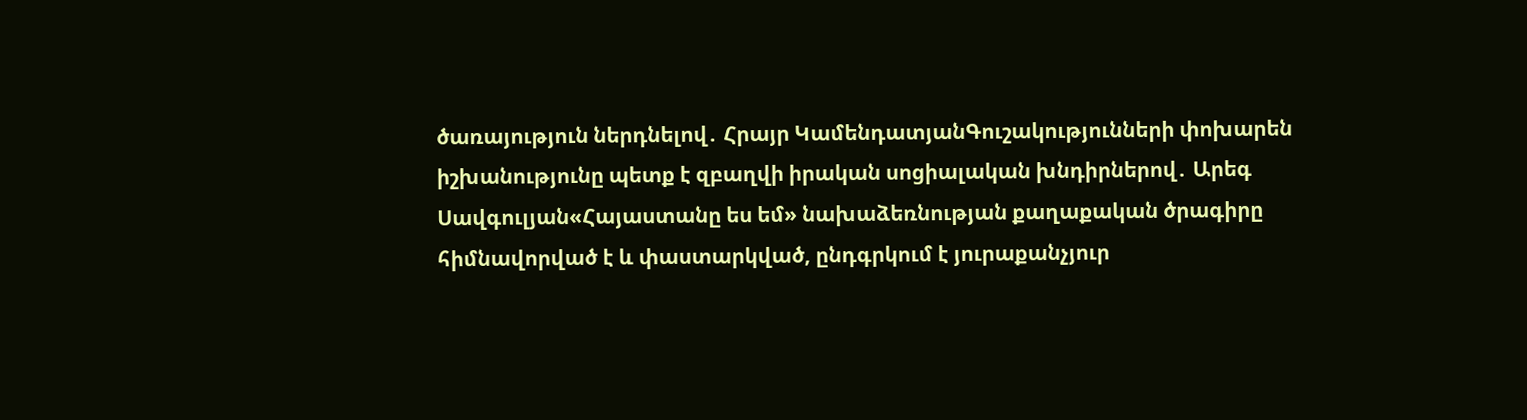ծառայություն ներդնելով․ Հրայր ԿամենդատյանԳուշակությունների փոխարեն իշխանությունը պետք է զբաղվի իրական սոցիալական խնդիրներով․ Արեգ Սավգուլյան«Հայաստանը ես եմ» նախաձեռնության քաղաքական ծրագիրը հիմնավորված է և փաստարկված, ընդգրկում է յուրաքանչյուր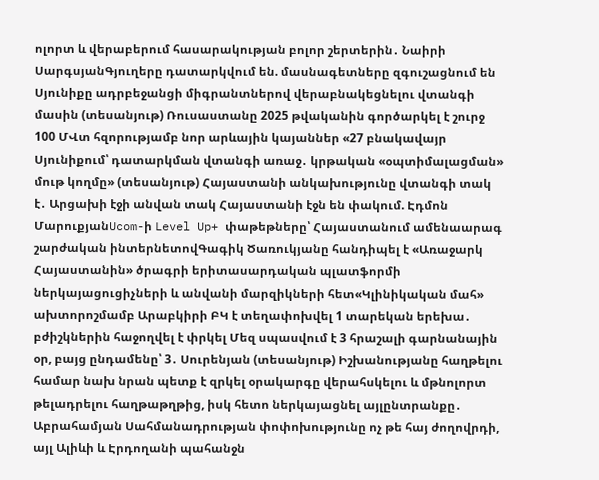ոլորտ և վերաբերում հասարակության բոլոր շերտերին․ Նաիրի ՍարգսյանԳյուղերը դատարկվում են. մասնագետները զգուշացնում են Սյունիքը ադրբեջանցի միգրանտներով վերաբնակեցնելու վտանգի մասին (տեսանյութ) Ռուսաստանը 2025 թվականին գործարկել է շուրջ 100 ՄՎտ հզորությամբ նոր արևային կայաններ «27 բնակավայր Սյունիքում՝ դատարկման վտանգի առաջ․ կրթական «օպտիմալացման» մութ կողմը» (տեսանյութ) Հայաստանի անկախությունը վտանգի տակ է․ Արցախի էջի անվան տակ Հայաստանի էջն են փակում. Էդմոն ՄարուքյանUcom-ի Level Up+ փաթեթները՝ Հայաստանում ամենաարագ շարժական ինտերնետովԳագիկ Ծառուկյանը հանդիպել է «Առաջարկ Հայաստանին» ծրագրի երիտասարդական պլատֆորմի ներկայացուցիչների և անվանի մարզիկների հետ«Կլինիկական մահ» ախտորոշմամբ Արաբկիրի ԲԿ է տեղափոխվել 1 տարեկան երեխա․ բժիշկներին հաջողվել է փրկել Մեզ սպասվում է 3 հրաշալի գարնանային օր, բայց ընդամենը՝ 3․ Սուրենյան (տեսանյութ) Իշխանությանը հաղթելու համար նախ նրան պետք է զրկել օրակարգը վերահսկելու և մթնոլորտ թելադրելու հաղթաթղթից, իսկ հետո ներկայացնել այլընտրանքը․ Աբրահամյան Սահմանադրության փոփոխությունը ոչ թե հայ ժողովրդի, այլ Ալիևի և Էրդողանի պահանջն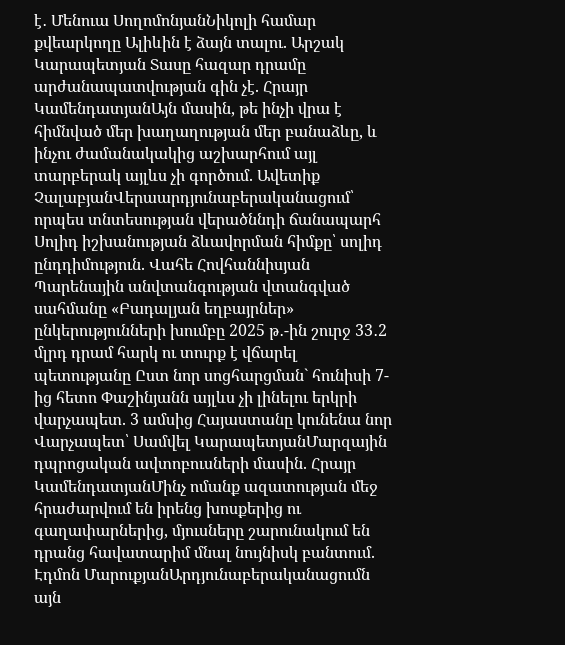է․ Մենուա ՍողոմոնյանՆիկոլի համար քվեարկողը Ալիևին է ձայն տալու. Արշակ Կարապետյան Տասը հազար դրամը արժանապատվության գին չէ. Հրայր ԿամենդատյանԱյն մասին, թե ինչի վրա է հիմնված մեր խաղաղության մեր բանաձևը, և ինչու ժամանակակից աշխարհում այլ տարբերակ այլևս չի գործում. Ավետիք ՉալաբյանՎերաարդյունաբերականացում՝ որպես տնտեսության վերածննդի ճանապարհ Սոլիդ իշխանության ձևավորման հիմքը՝ սոլիդ ընդդիմություն. Վահե Հովհաննիսյան Պարենային անվտանգության վտանգված սահմանը «Բադալյան եղբայրներ» ընկերությունների խումբը 2025 թ․-ին շուրջ 33․2 մլրդ դրամ հարկ ու տուրք է վճարել պետությանը Ըստ նոր սոցհարցման` հունիսի 7-ից հետո Փաշինյանն այլևս չի լինելու երկրի վարչապետ. 3 ամսից Հայաստանը կունենա նոր Վարչապետ՝ Սամվել ԿարապետյանՄարզային դպրոցական ավտոբուսների մասին. Հրայր ԿամենդատյանՄինչ ոմանք ազատության մեջ հրաժարվում են իրենց խոսքերից ու գաղափարներից, մյուսները շարունակում են դրանց հավատարիմ մնալ նույնիսկ բանտում. Էդմոն ՄարուքյանԱրդյունաբերականացումն այն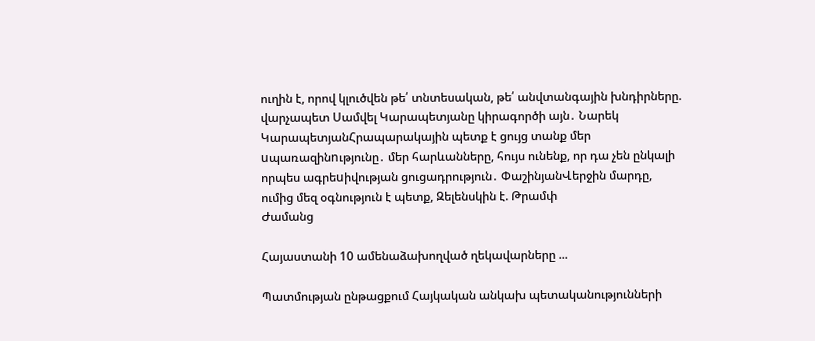ուղին է, որով կլուծվեն թե՛ տնտեսական, թե՛ անվտանգային խնդիրները. վարչապետ Սամվել Կարապետյանը կիրագործի այն․ Նարեկ ԿարապետյանՀրապարակային պետք է ցույց տանք մեր uպառազինnւթյունը․ մեր հարևանները, հույս ունենք, որ դա չեն ընկալի որպես ագրեuիվության ցուցադրություն․ ՓաշինյանՎերջին մարդը, ումից մեզ օգնություն է պետք, Զելենսկին է. Թրամփ
Ժամանց

Հայաստանի 10 ամենաձախողված ղեկավարները ...

Պատմության ընթացքում Հայկական անկախ պետականությունների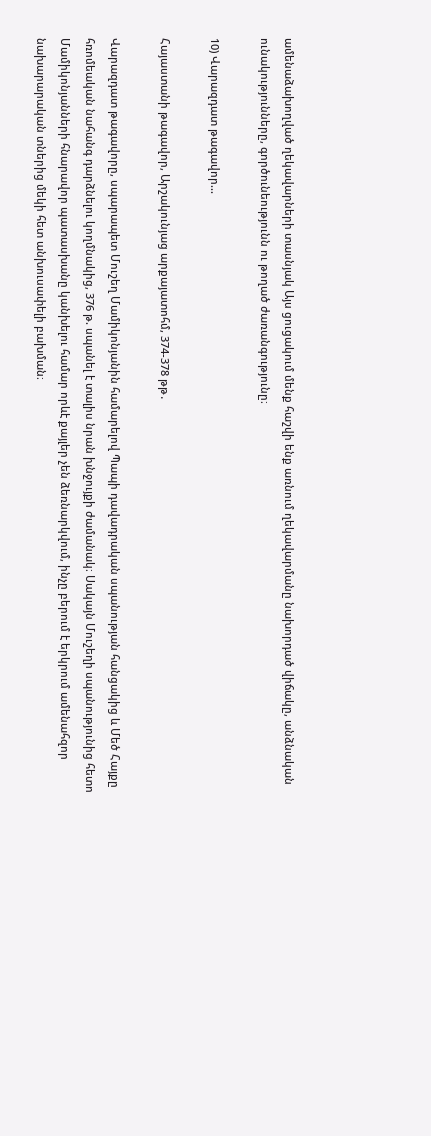ամենաձախողված ղեկավարների տասնյակ Այս ցուցակում մենք հաշվի ենք առնում ղեկավարմանը նախորդած վիճակը, անձնական ունակությունները, գործունեությունն ու թողած ժառանգությունը։

10) Վարազդատ թագավոր...

Հայաստանի թագավոր, Արշակունյաց արքայատոհմ, 374-378 թթ․

Վարազդատ թագավորը, սպարապետ Մուշեղ Մամիկոնյանին համարելով Պապի դավադրական սպանության հանցակից և Մեծ Հայքը հռոմեական նահանգ դարձնելու կողմնակից, 376 թ. սպանել է տալիս նրան խնջույքի ժամանակ։ Սակայն Մուշեղի սպանությունից հետո Մամիկոնյանների հնարավոր պատասխանը կանխելու համար որևէ քայլեր չեն ձեռնարկվում, ինչը բերում է երկրում ամենահզոր նախարարական տներից մեկի հետ անխուսափելի բախման։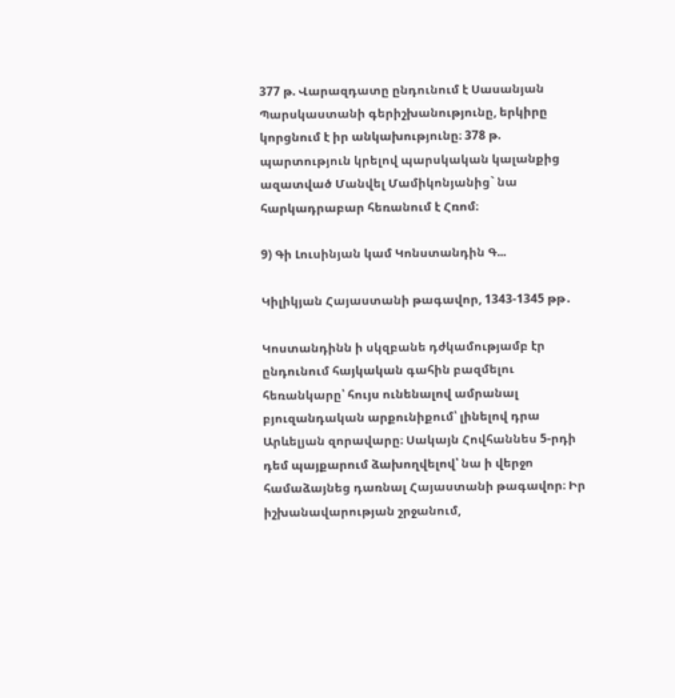377 թ. Վարազդատը ընդունում է Սասանյան Պարսկաստանի գերիշխանությունը, երկիրը կորցնում է իր անկախությունը։ 378 թ. պարտություն կրելով պարսկական կալանքից ազատված Մանվել Մամիկոնյանից` նա հարկադրաբար հեռանում է Հռոմ։

9) Գի Լուսինյան կամ Կոնստանդին Գ...

Կիլիկյան Հայաստանի թագավոր, 1343-1345 թթ․

Կոստանդինն ի սկզբանե դժկամությամբ էր ընդունում հայկական գահին բազմելու հեռանկարը՝ հույս ունենալով ամրանալ բյուզանդական արքունիքում՝ լինելով դրա Արևելյան զորավարը։ Սակայն Հովհաննես 5-րդի դեմ պայքարում ձախողվելով՝ նա ի վերջո համաձայնեց դառնալ Հայաստանի թագավոր։ Իր իշխանավարության շրջանում,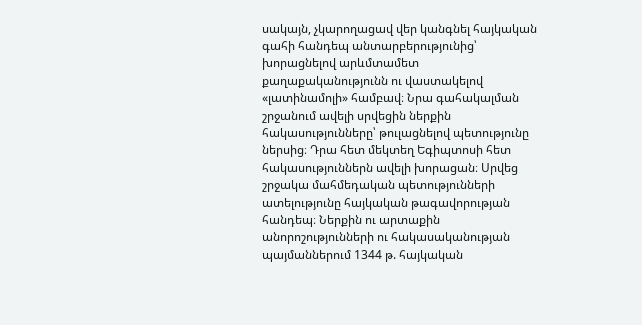սակայն, չկարողացավ վեր կանգնել հայկական գահի հանդեպ անտարբերությունից՝ խորացնելով արևմտամետ քաղաքականությունն ու վաստակելով «լատինամոլի» համբավ։ Նրա գահակալման շրջանում ավելի սրվեցին ներքին հակասությունները՝ թուլացնելով պետությունը ներսից։ Դրա հետ մեկտեղ Եգիպտոսի հետ հակասություններն ավելի խորացան։ Սրվեց շրջակա մահմեդական պետությունների ատելությունը հայկական թագավորության հանդեպ։ Ներքին ու արտաքին անորոշությունների ու հակասականության պայմաններում 1344 թ. հայկական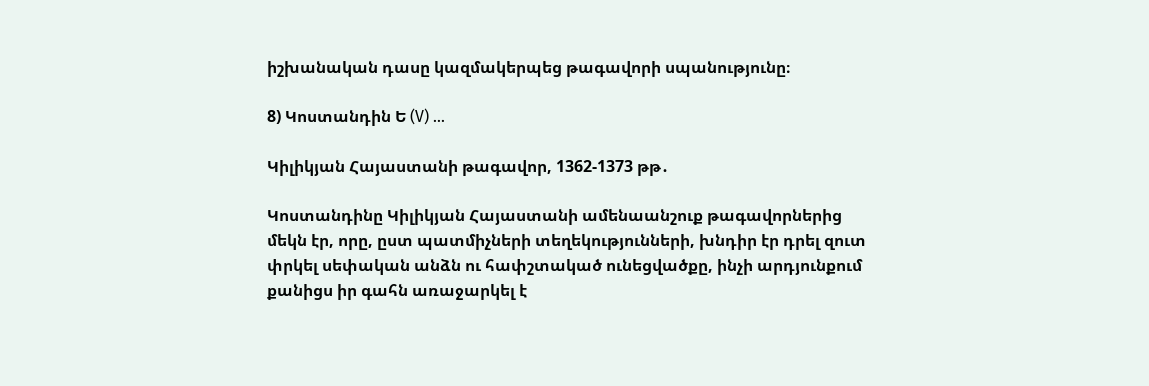իշխանական դասը կազմակերպեց թագավորի սպանությունը։

8) Կոստանդին Ե (V) ...

Կիլիկյան Հայաստանի թագավոր, 1362-1373 թթ․

Կոստանդինը Կիլիկյան Հայաստանի ամենաանշուք թագավորներից մեկն էր, որը, ըստ պատմիչների տեղեկությունների, խնդիր էր դրել զուտ փրկել սեփական անձն ու հափշտակած ունեցվածքը, ինչի արդյունքում քանիցս իր գահն առաջարկել է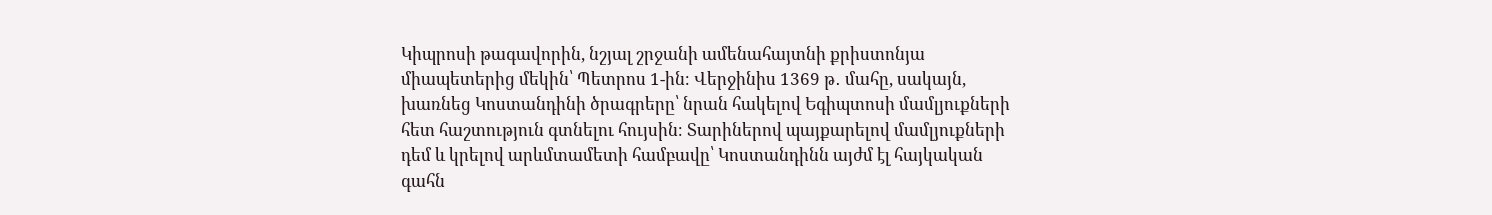Կիպրոսի թագավորին, նշյալ շրջանի ամենահայտնի քրիստոնյա միապետերից մեկին՝ Պետրոս 1-ին։ Վերջինիս 1369 թ․ մահը, սակայն, խառնեց Կոստանդինի ծրագրերը՝ նրան հակելով Եգիպտոսի մամլյուքների հետ հաշտություն գտնելու հույսին։ Տարիներով պայքարելով մամլյուքների դեմ և կրելով արևմտամետի համբավը՝ Կոստանդինն այժմ էլ հայկական գահն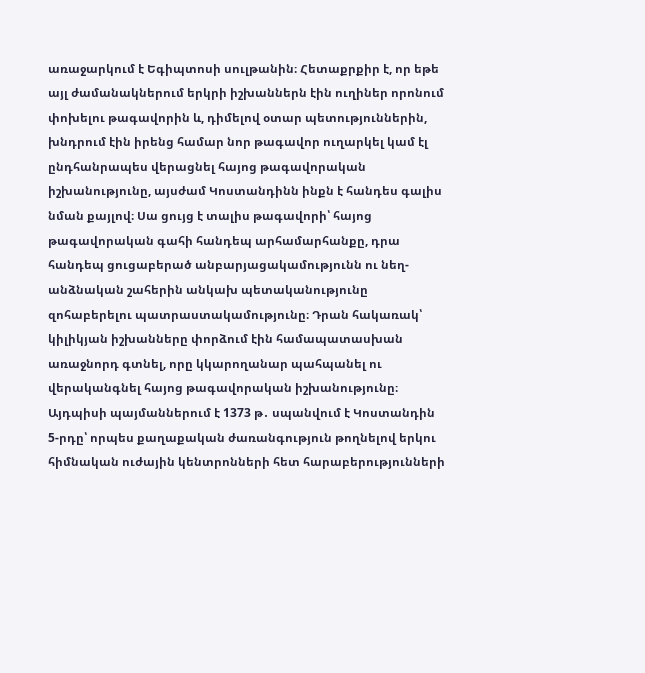առաջարկում է Եգիպտոսի սուլթանին։ Հետաքրքիր է, որ եթե այլ ժամանակներում երկրի իշխաններն էին ուղիներ որոնում փոխելու թագավորին և, դիմելով օտար պետություններին, խնդրում էին իրենց համար նոր թագավոր ուղարկել կամ էլ ընդհանրապես վերացնել հայոց թագավորական իշխանությունը, այսժամ Կոստանդինն ինքն է հանդես գալիս նման քայլով։ Սա ցույց է տալիս թագավորի՝ հայոց թագավորական գահի հանդեպ արհամարհանքը, դրա հանդեպ ցուցաբերած անբարյացակամությունն ու նեղ-անձնական շահերին անկախ պետականությունը զոհաբերելու պատրաստակամությունը։ Դրան հակառակ՝ կիլիկյան իշխանները փորձում էին համապատասխան առաջնորդ գտնել, որը կկարողանար պահպանել ու վերականգնել հայոց թագավորական իշխանությունը։ Այդպիսի պայմաններում է 1373 թ․ սպանվում է Կոստանդին 5-րդը՝ որպես քաղաքական ժառանգություն թողնելով երկու հիմնական ուժային կենտրոնների հետ հարաբերությունների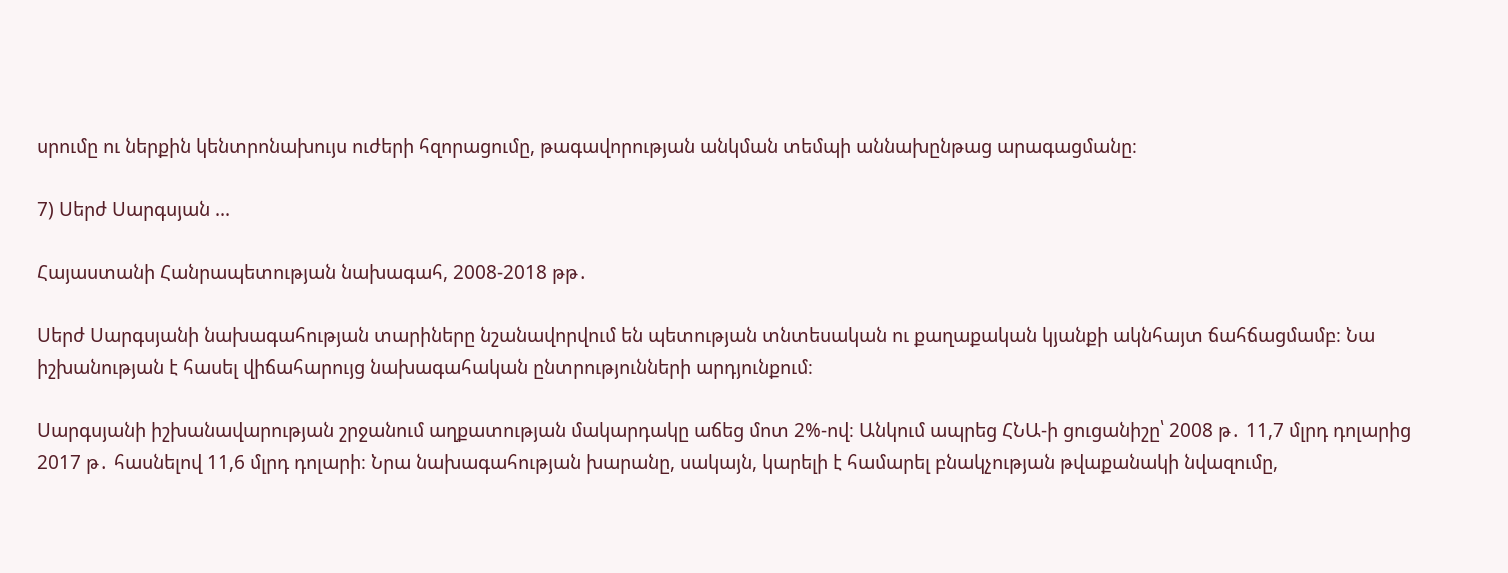սրումը ու ներքին կենտրոնախույս ուժերի հզորացումը, թագավորության անկման տեմպի աննախընթաց արագացմանը։

7) Սերժ Սարգսյան ...

Հայաստանի Հանրապետության նախագահ, 2008-2018 թթ․

Սերժ Սարգսյանի նախագահության տարիները նշանավորվում են պետության տնտեսական ու քաղաքական կյանքի ակնհայտ ճահճացմամբ։ Նա իշխանության է հասել վիճահարույց նախագահական ընտրությունների արդյունքում։

Սարգսյանի իշխանավարության շրջանում աղքատության մակարդակը աճեց մոտ 2%-ով։ Անկում ապրեց ՀՆԱ-ի ցուցանիշը՝ 2008 թ․ 11,7 մլրդ դոլարից 2017 թ․ հասնելով 11,6 մլրդ դոլարի։ Նրա նախագահության խարանը, սակայն, կարելի է համարել բնակչության թվաքանակի նվազումը,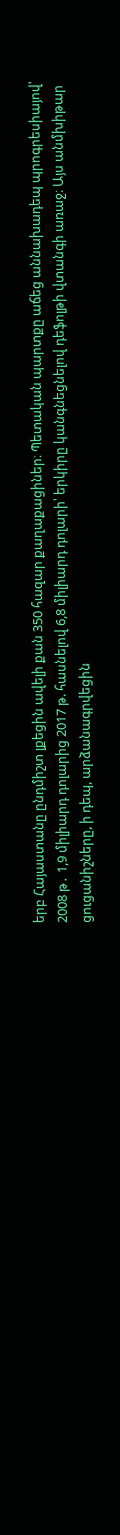երբ Հայաստանը ընդմիշտ լքեցին ավելի քան 350 հազար քաղաքացիներ։ Պետական պարտքը աճեց աննախադեպ պրոգրեսիայով՝ 2008 թ․ 1,9 միլիարդ դոլարից 2017 թ. հասնելով 6,8 միլիարդ դոլարի՝ երկիրը կանգնեցնելով դեֆոլթի վտանգի առաջ։ Այս անմխիթար ցուցանիշները, ի դեպ, արձանագրվեցին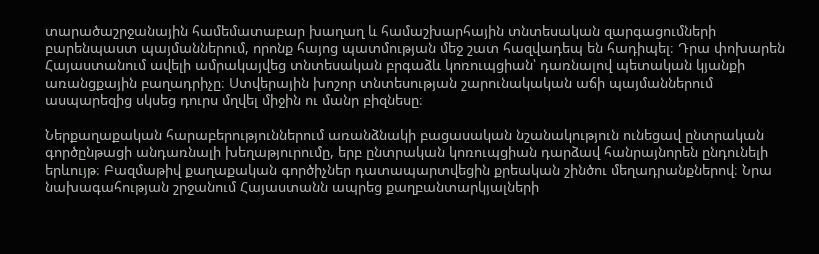տարածաշրջանային համեմատաբար խաղաղ և համաշխարհային տնտեսական զարգացումների բարենպաստ պայմաններում, որոնք հայոց պատմության մեջ շատ հազվադեպ են հադիպել։ Դրա փոխարեն Հայաստանում ավելի ամրակայվեց տնտեսական բրգաձև կոռուպցիան՝ դառնալով պետական կյանքի առանցքային բաղադրիչը։ Ստվերային խոշոր տնտեսության շարունակական աճի պայմաններում ասպարեզից սկսեց դուրս մղվել միջին ու մանր բիզնեսը։

Ներքաղաքական հարաբերություններում առանձնակի բացասական նշանակություն ունեցավ ընտրական գործընթացի անդառնալի խեղաթյուրումը, երբ ընտրական կոռուպցիան դարձավ հանրայնորեն ընդունելի երևույթ։ Բազմաթիվ քաղաքական գործիչներ դատապարտվեցին քրեական շինծու մեղադրանքներով։ Նրա նախագահության շրջանում Հայաստանն ապրեց քաղբանտարկյալների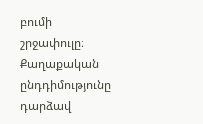բումի շրջափուլը։ Քաղաքական ընդդիմությունը դարձավ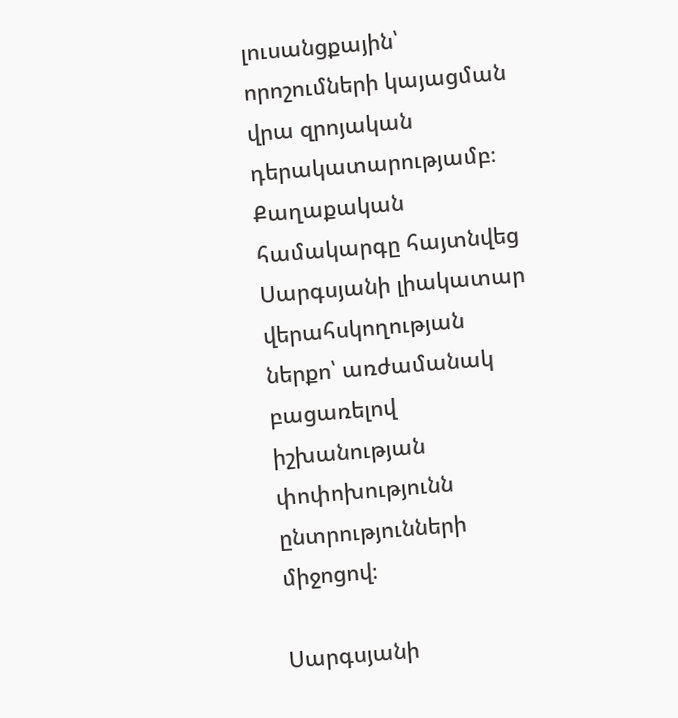լուսանցքային՝ որոշումների կայացման վրա զրոյական դերակատարությամբ։ Քաղաքական համակարգը հայտնվեց Սարգսյանի լիակատար վերահսկողության ներքո՝ առժամանակ բացառելով իշխանության փոփոխությունն ընտրությունների միջոցով։

Սարգսյանի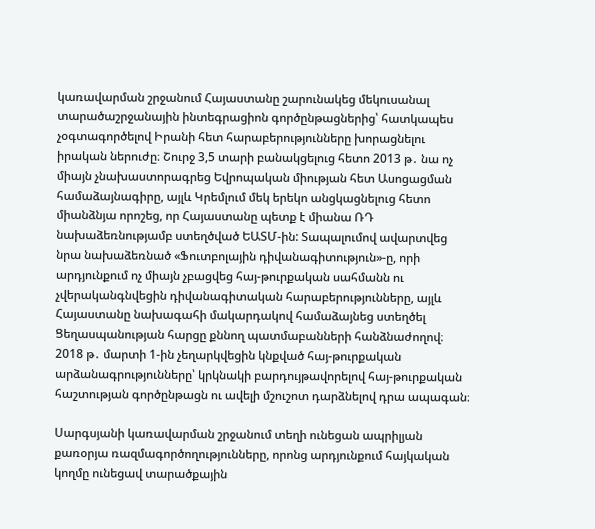կառավարման շրջանում Հայաստանը շարունակեց մեկուսանալ տարածաշրջանային ինտեգրացիոն գործընթացներից՝ հատկապես չօգտագործելով Իրանի հետ հարաբերությունները խորացնելու իրական ներուժը։ Շուրջ 3,5 տարի բանակցելուց հետո 2013 թ․ նա ոչ միայն չնախաստորագրեց Եվրոպական միության հետ Ասոցացման համաձայնագիրը, այլև Կրեմլում մեկ երեկո անցկացնելուց հետո միանձնյա որոշեց, որ Հայաստանը պետք է միանա ՌԴ նախաձեռնությամբ ստեղծված ԵԱՏՄ-ին: Տապալումով ավարտվեց նրա նախաձեռնած «Ֆուտբոլային դիվանագիտություն»-ը, որի արդյունքում ոչ միայն չբացվեց հայ-թուրքական սահմանն ու չվերականգնվեցին դիվանագիտական հարաբերությունները, այլև Հայաստանը նախագահի մակարդակով համաձայնեց ստեղծել Ցեղասպանության հարցը քննող պատմաբանների հանձնաժողով։ 2018 թ․ մարտի 1-ին չեղարկվեցին կնքված հայ-թուրքական արձանագրությունները՝ կրկնակի բարդույթավորելով հայ-թուրքական հաշտության գործընթացն ու ավելի մշուշոտ դարձնելով դրա ապագան։

Սարգսյանի կառավարման շրջանում տեղի ունեցան ապրիլյան քառօրյա ռազմագործողությունները, որոնց արդյունքում հայկական կողմը ունեցավ տարածքային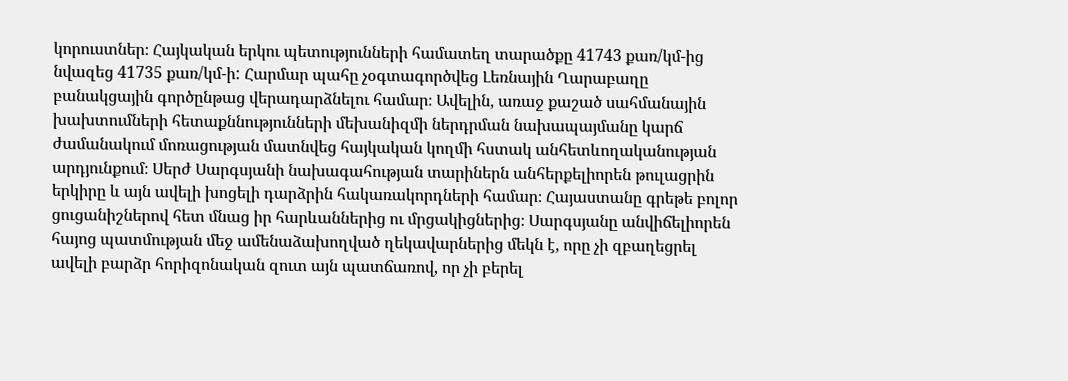կորուստներ։ Հայկական երկու պետությունների համատեղ տարածքը 41743 քառ/կմ-ից նվազեց 41735 քառ/կմ-ի: Հարմար պահը չօգտագործվեց Լեռնային Ղարաբաղը բանակցային գործընթաց վերադարձնելու համար։ Ավելին, առաջ քաշած սահմանային խախտումների հետաքննությունների մեխանիզմի ներդրման նախապայմանը կարճ ժամանակում մոռացության մատնվեց հայկական կողմի հստակ անհետևողականության արդյունքում։ Սերժ Սարգսյանի նախագահության տարիներն անհերքելիորեն թուլացրին երկիրը և այն ավելի խոցելի դարձրին հակառակորդների համար։ Հայաստանը գրեթե բոլոր ցուցանիշներով հետ մնաց իր հարևաններից ու մրցակիցներից։ Սարգսյանը անվիճելիորեն հայոց պատմության մեջ ամենաձախողված ղեկավարներից մեկն է, որը չի զբաղեցրել ավելի բարձր հորիզոնական զուտ այն պատճառով, որ չի բերել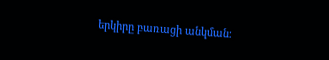երկիրը բառացի անկման։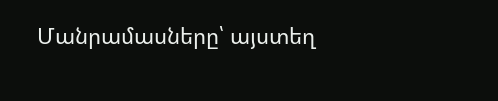Մանրամասները՝ այստեղ